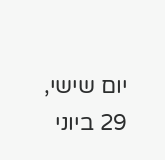יום שישי, 29 ביוני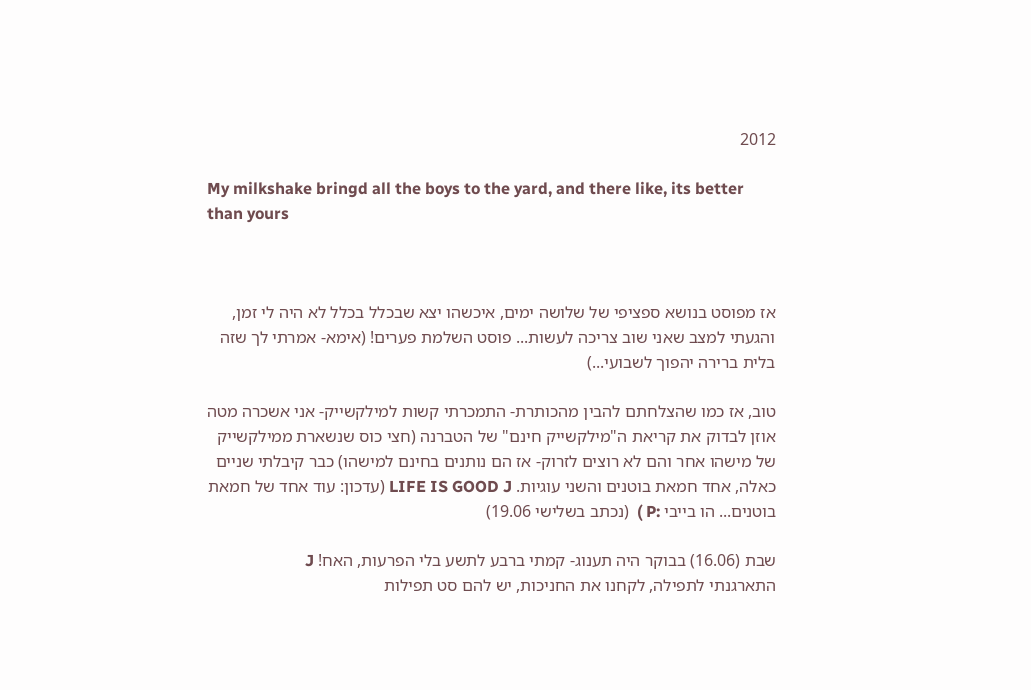2012

My milkshake bringd all the boys to the yard, and there like, its better than yours



אז מפוסט בנושא ספציפי של שלושה ימים, איכשהו יצא שבכלל בכלל לא היה לי זמן, והגעתי למצב שאני שוב צריכה לעשות... פוסט השלמת פערים! (אימא- אמרתי לך שזה בלית ברירה יהפוך לשבועי...)

טוב, אז כמו שהצלחתם להבין מהכותרת- התמכרתי קשות למילקשייק- אני אשכרה מטה אוזן לבדוק את קריאת ה"מילקשייק חינם" של הטברנה (חצי כוס שנשארת ממילקשייק של מישהו אחר והם לא רוצים לזרוק- אז הם נותנים בחינם למישהו) כבר קיבלתי שניים כאלה, אחד חמאת בוטנים והשני עוגיות. LIFE IS GOOD J (עדכון: עוד אחד של חמאת בוטנים... הו בייבי :P )  (נכתב בשלישי 19.06)

שבת (16.06) בבוקר היה תענוג- קמתי ברבע לתשע בלי הפרעות, האח! J
התארגנתי לתפילה, לקחנו את החניכות, יש להם סט תפילות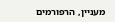מעניין, הרפורמים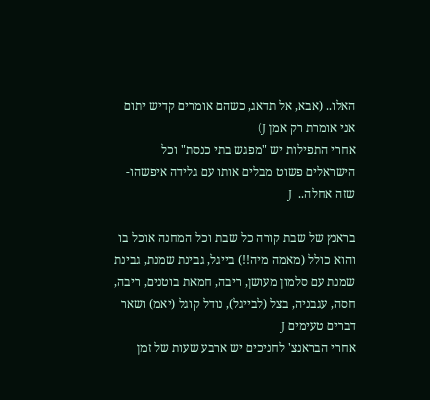האלו.. (אבא, אל תדאג, כשהם אומרים קדיש יתום אני אומרת רק אמן J)
אחרי התפילות יש "מפגש בתי כנסת" וכל הישראלים פשוט מבלים אותו עם גלידה איפשהו- שזה אחלה..  J

בראנץ של שבת קורה כל שבת וכל המחנה אוכל בו והוא כולל (מאמה מיה!!) בייגל, גבינת שמנת, גבינת שמנת עם סלמון מעושן, ריבה, חמאת בוטנים, ריבה, חסה, עגבניה, בצל (לבייגל), נודל קוגל (יאמ) ושאר דברים טעימים J
אחרי הבראנצ' לחניכים יש ארבע שעות של זמן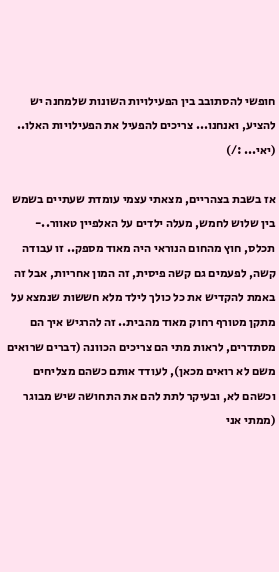חופשי להסתובב בין הפעילויות השונות שלמחנה יש להציע, ואנחנו... צריכים להפעיל את הפעילויות האלו.. (יאי... :/)

אז בשבת בצהריים, מצאתי עצמי עומדת שעתיים בשמש בין שלוש לחמש, מעלה ילדים על האלפיין טאוור..- תכלס, חוץ מהחום הנוראי היה מאוד מספק.. זו עבודה קשה, לפעמים גם קשה פיסית, זה המון אחריות, אבל זה באמת להקדיש את כל כולך לילד מלא חששות שנמצא על מתקן מטורף רחוק מאוד מהבית.. זה להרגיש איך הם מסתדרים, לראות מתי הם צריכים הכוונה (דברים שרואים משם לא רואים מכאן), לעודד אותם כשהם מצליחים וכשהם לא, ובעיקר לתת להם את התחושה שיש מבוגר (ממתי אני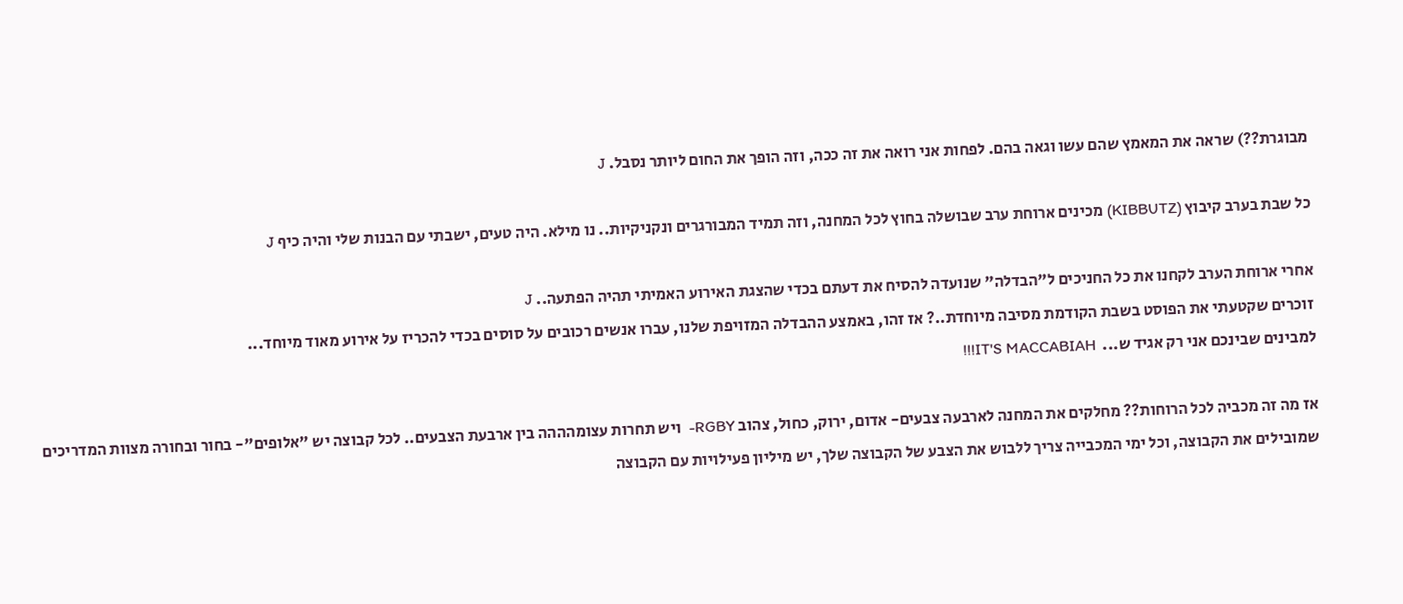מבוגרת??) שראה את המאמץ שהם עשו וגאה בהם. לפחות אני רואה את זה ככה, וזה הופך את החום ליותר נסבל. J

כל שבת בערב קיבוץ (KIBBUTZ) מכינים ארוחת ערב שבושלה בחוץ לכל המחנה, וזה תמיד המבורגרים ונקניקיות.. נו מילא. היה טעים, ישבתי עם הבנות שלי והיה כיף J

אחרי ארוחת הערב לקחנו את כל החניכים ל"הבדלה" שנועדה להסיח את דעתם בכדי שהצגת האירוע האמיתי תהיה הפתעה.. J
זוכרים שקטעתי את הפוסט בשבת הקודמת מסיבה מיוחדת..? אז זהו, באמצע ההבדלה המזויפת שלנו, עברו אנשים רכובים על סוסים בכדי להכריז על אירוע מאוד מיוחד...
למבינים שבינכם אני רק אגיד ש...  IT'S MACCABIAH!!!

אז מה זה מכביה לכל הרוחות?? מחלקים את המחנה לארבעה צבעים- אדום, ירוק, כחול, צהוב RGBY-  ויש תחרות עצומהההה בין ארבעת הצבעים.. לכל קבוצה יש "אלופים"- בחור ובחורה מצוות המדריכים שמובילים את הקבוצה, וכל ימי המכבייה צריך ללבוש את הצבע של הקבוצה שלך, יש מיליון פעילויות עם הקבוצה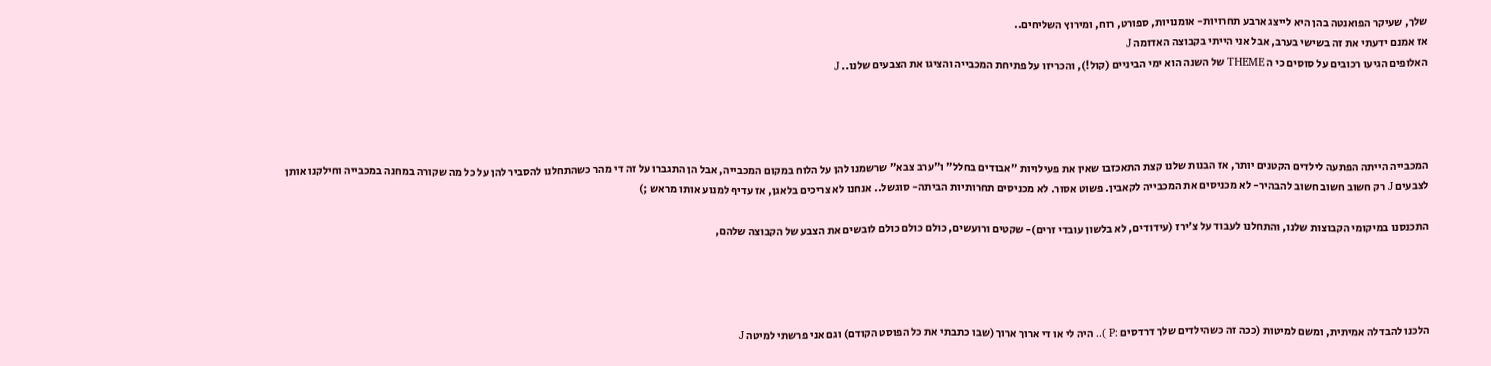שלך, שעיקר הפואנטה בהן היא לייצג ארבע תחרויות- אומנויות, ספורט, רוח, ומירוץ השליחים..
אז אמנם ידעתי את זה בשישי בערב, אבל אני הייתי בקבוצה האדומה J
האלופים הגיעו רכובים על סוסים כי ה THEME של השנה הוא ימי הביניים (קול!), והכריזו על פתיחת המכבייה והציגו את הצבעים שלנו.. J




המכבייה הייתה הפתעה לילדים הקטנים יותר, אז הבנות שלנו קצת התאכזבו שאין את פעילויות "אבודים בחלל" ו"ערב צבא" שרשמנו להן על הלוח במקום המכבייה, אבל הן התגברו על זה די מהר כשהתחלנו להסביר להן על כל מה שקורה במחנה במכבייה וחילקנו אותן לצבעים J רק חשוב חשוב חשוב להבהיר- לא מכניסים את המכבייה לקאבין. פשוט אסור. לא מכניסים תחרותיות הביתה- סוגשל.. אנחנו לא צריכים בלאגן, אז עדיף למנוע אותו מראש ;)

התכנסנו במיקומי הקבוצות שלנו, והתחלנו לעבוד על צ'ירז (עידודים, לא בלשון עובדי זרים)- שקטים ורועשים, כולם כולם כולם לובשים את הצבע של הקבוצה שלהם,




הלכנו להבדלה אמיתית, ומשם למיטות (ככה זה כשהילדים שלך דרדסים :P ).. היה לי או די ארוך ארוך (שבו כתבתי את כל הפוסט הקודם) וגם אני פרשתי למיטה J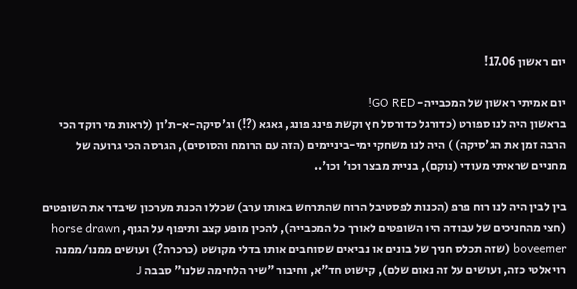יום ראשון 17.06!

יום אמיתי ראשון של המכבייה- GO RED!
בראשון היה לנו ספורט (כדורגל כדורסל חץ וקשת פינג פונג, גאגא (?!) וג'סיקה-א-ת'ון (לראות מי רוקד הכי הרבה זמן את הג'סיקה) ) היה לנו משחקי ימי-ביניימים (הזה עם הרומח והסוסים), הגרסה הכי גרועה של מחניים שראיתי מעודי (נוקם), בניית מבצר וכו' וכו'..

בין לבין היה לנו רוח פרפ (הכנות לפסטיבל הרוח שהתרחש באותו ערב) שכללו הכנת מערכון שיבדר את השופטים (חצי מהחניכים של עבודה היו השופטים לאורך כל המכבייה), להכין מופע קצב ותיפוף על הגוף, horse drawn boveemer (שזה תכלס חניך של בונים או נביאים שסוחבים אותו בדלי מקושט (כרכרה?) ועושים ממנו/ממנה רויאלטי כזה, ועושים על זה נאום שלם), קישוט חד"א, וחיבור "שיר הלחימה שלנו" סבבה J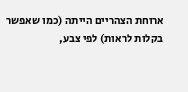ארוחת הצהריים הייתה (כמו שאפשר בקלות לראות) לפי צבע,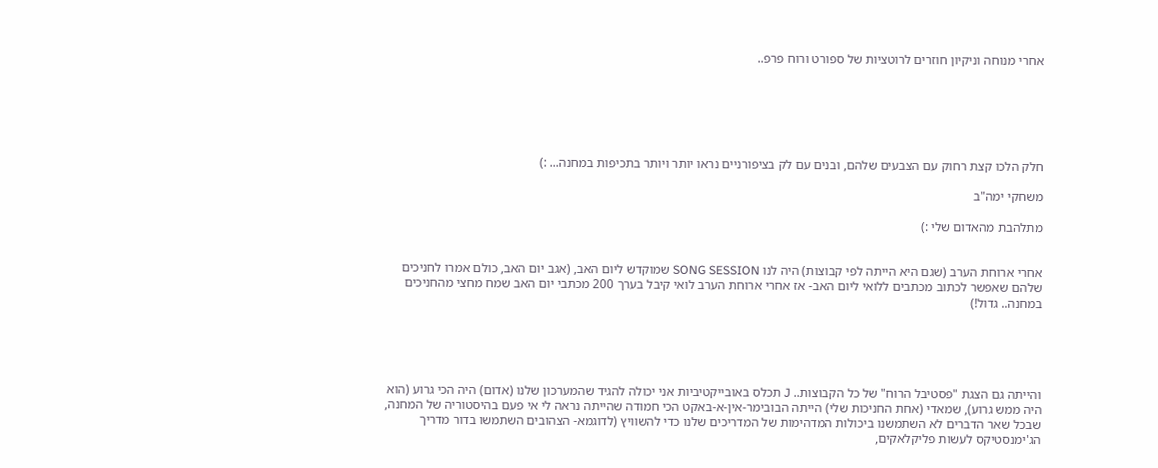אחרי מנוחה וניקיון חוזרים לרוטציות של ספורט ורוח פרפ..






חלק הלכו קצת רחוק עם הצבעים שלהם, ובנים עם לק בציפורניים נראו יותר ויותר בתכיפות במחנה... :)

משחקי ימה"ב

מתלהבת מהאדום שלי :)


אחרי ארוחת הערב (שגם היא הייתה לפי קבוצות) היה לנו SONG SESSION שמוקדש ליום האב, (אגב יום האב, כולם אמרו לחניכים שלהם שאפשר לכתוב מכתבים ללואי ליום האב- אז אחרי ארוחת הערב לואי קיבל בערך 200 מכתבי יום האב שמח מחצי מהחניכים במחנה.. גדול!)





והייתה גם הצגת "פסטיבל הרוח" של כל הקבוצות.. J תכלס באובייקטיביות אני יכולה להגיד שהמערכון שלנו (אדום) היה הכי גרוע (הוא היה ממש גרוע), שמאדי (אחת החניכות שלי) הייתה הבובימר-אין-א-באקט הכי חמודה שהייתה נראה לי אי פעם בהיסטוריה של המחנה, שבכל שאר הדברים לא השתמשנו ביכולות המדהימות של המדריכים שלנו כדי להשוויץ (לדוגמא- הצהובים השתמשו בדור מדריך הג'ימנסטיקס לעשות פליקלאקים,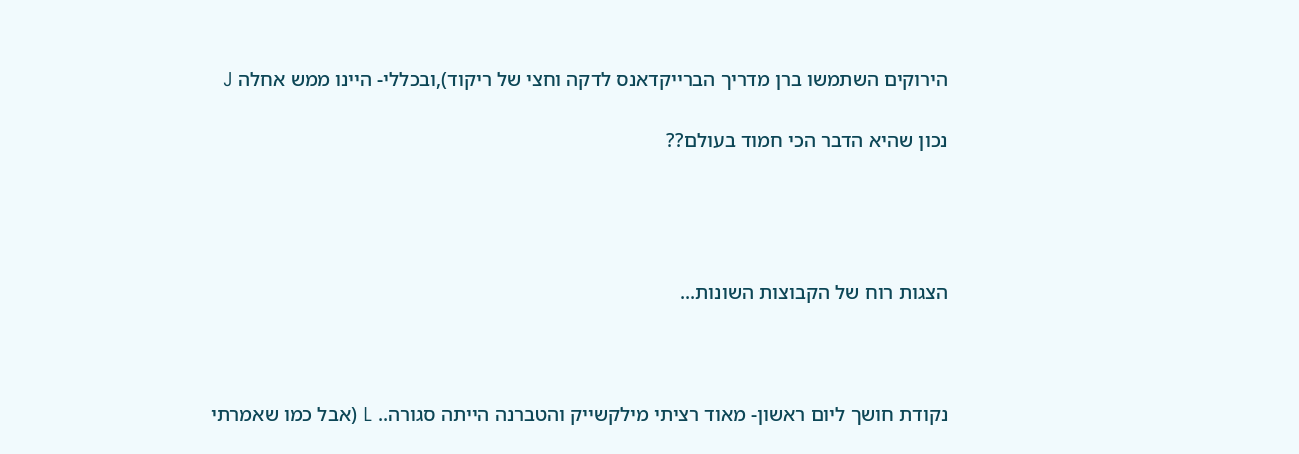הירוקים השתמשו ברן מדריך הברייקדאנס לדקה וחצי של ריקוד),ובכללי- היינו ממש אחלה J

נכון שהיא הדבר הכי חמוד בעולם??




הצגות רוח של הקבוצות השונות...



נקודת חושך ליום ראשון- מאוד רציתי מילקשייק והטברנה הייתה סגורה.. L (אבל כמו שאמרתי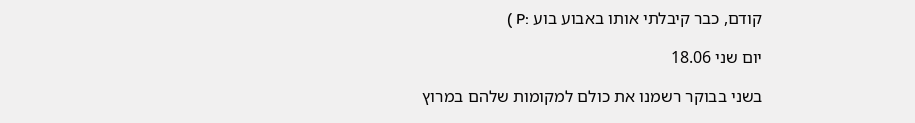קודם, כבר קיבלתי אותו באבוע בוע :P )

יום שני 18.06

בשני בבוקר רשמנו את כולם למקומות שלהם במרוץ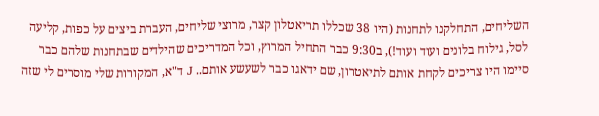השליחים, התחלקנו לתחנות (היו 38 שכללו תריאטלון קצר, מרוצי שליחים, העברת ביצים על כפות, קליעה לסל, גילוח בלונים ועוד ועוד!), ב9:30 כבר התחיל המרוץ, וכל המדריכים שהילדים שבתחנות שלהם כבר סיימו היו צריכים לקחת אותם לתיאטרון, שם ידאגו כבר לשעשע אותם.. J ד"א, המקורות שלי מוסרים לי שזה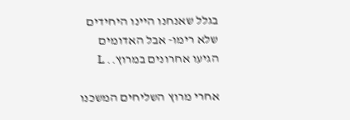בגלל שאנחנו היינו היחידים שלא רימו- אבל האדומים הגיעו אחרונים במרוץ.. L

אחרי מרוץ השליחים המשכנו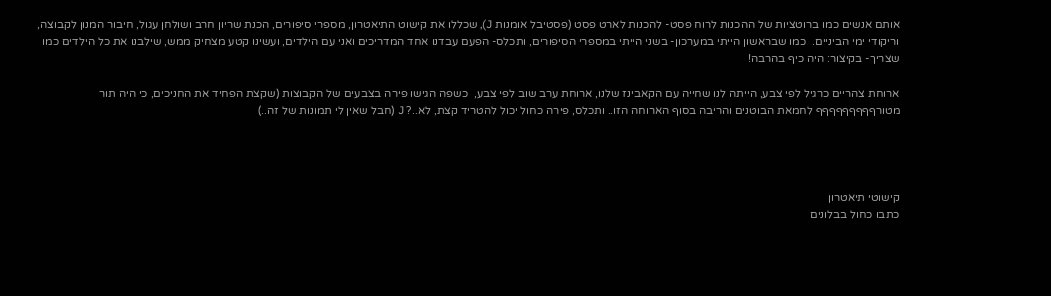אותם אנשים כמו ברוטציות של ההכנות לרוח פסט- להכנות לארט פסט (פסטיבל אומנות J), שכללו את קישוט התיאטרון, מספרי סיפורים, הכנת שריון חרב ושולחן עגול, חיבור המנון לקבוצה, וריקודי ימי הביניים.  כמו שבראשון הייתי במערכון- בשני הייתי במספרי הסיפורים, ותכלס- הפעם עבדנו אחד המדריכים ואני עם הילדים, ועשינו קטע מצחיק ממש, שילבנו את כל הילדים כמו שצריך- בקיצור: היה כיף בהרבה!

ארוחת צהריים כרגיל לפי צבע, הייתה לנו שחייה עם הקאבינז שלנו, ארוחת ערב שוב לפי צבע,  כשפה הגישו פירה בצבעים של הקבוצות (שקצת הפחיד את החניכים, כי היה תור מטורףףףףףףףףף לחמאת הבוטנים והריבה בסוף הארוחה הזו.. ותכלס, פירה כחול יכול להטריד קצת, לא..? J (חבל שאין לי תמונות של זה..)




קישוטי תיאטרון
כתבו כחול בבלונים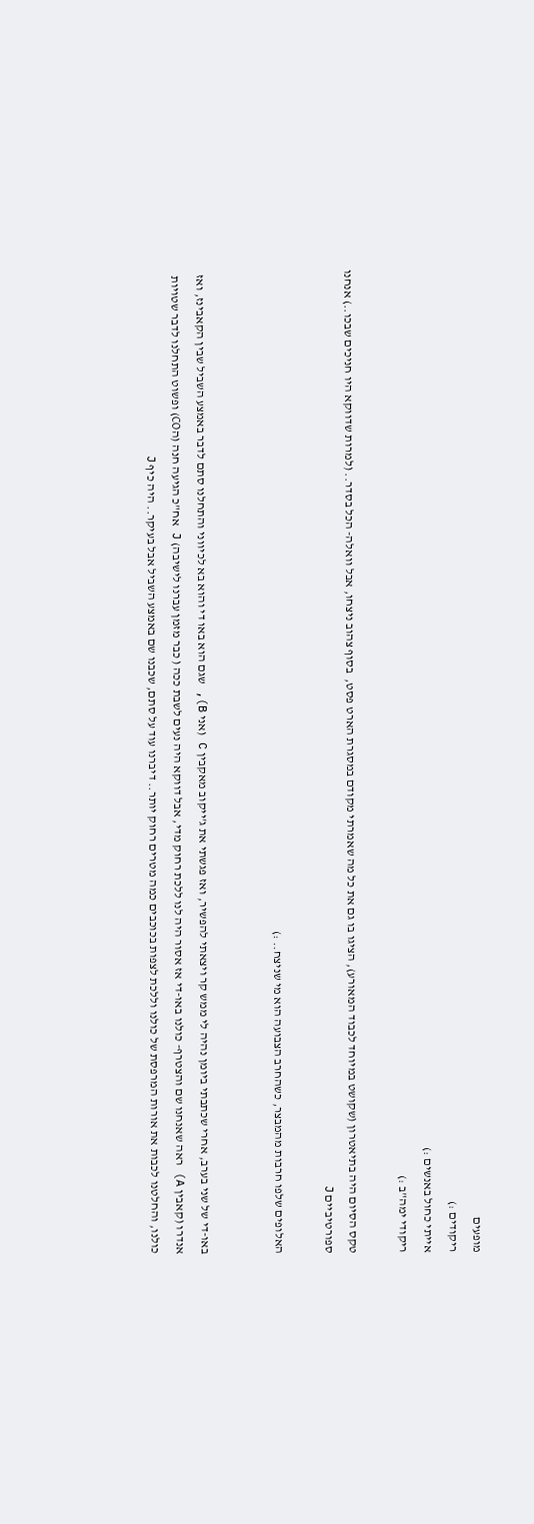מופעים
ריקודים :)
אייתי כחול באנשים :)
ריקודי ימה"ב :)

טקס הסיום היה בתיאטרון (שקושט במיוחד לכבוד המאורע), הציגו בו גם את כל מה שאמרתי מקודם במסגרת הארט פסט,  בסוף צהוב ניצחו, אבל וואלה- הכל בסדר.. (למרות שדווקא היו חניכים שבכו..) אנחנו ספורטיביים J

האלופים שלפו חרבות מהמבצר, כשהחרב הצבועה הוא מי שניצח.. :)


באו-די של שני בערב, אחרי שכתבתי ביומן נהיה לי ממש קר ויצאתי להפשיר, ואז פגשתי את ג'ייקוב מאקבין C (אני B), שגם הוא באו די והוא בא לכיווני והתחלנו סתם לדבר באמצע השביל שבין הקאבינז, ואז אנדרו (קאבין A) ראה שאנחנו שם והצטרף- כולנו באו-די אז אסור היה לנו ללכת רחוק מדי, אבל דווקא היה נעים לשבת ככה ( כבר מזמן עברנו לישיבה) J אח"כ הגיעה חנה (הCO) ופשוט התחלנו לדבר שטויות כולנו, והחלטנו לכבות את אורות המרפסת של כולנו וללכת לצפות בכוכבים כמה מטרים רחוק יותר.. דיברנו עוד על סתם, שכבנו שם באמצע השביל אבל בעיקר.. היה כיף J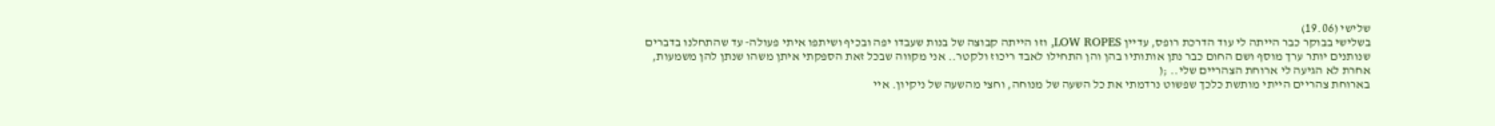שלישי (19.06)
בשלישי בבוקר כבר הייתה לי עוד הדרכת רופס, עדיין LOW ROPES, וזו הייתה קבוצה של בנות שעבדו יפה ובכיף ושיתפו איתי פעולה- עד שהתחלנו בדברים שנותנים יותר ערך מוסף ושם החום כבר נתן אותותיו בהן והן התחילו לאבד ריכוז ולקטר.. אני מקווה שבכל זאת הספקתי איתן משהו שנתן להן משמעות, אחרת לא הגיעה לי ארוחת הצהריים שלי.. ;(
בארוחת צהריים הייתי מותשת כלכך שפשוט נרדמתי את כל השעה של מנוחה, וחצי מהשעה של ניקיון. איי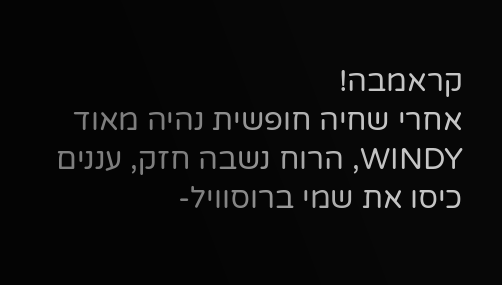קראמבה!
אחרי שחיה חופשית נהיה מאוד WINDY, הרוח נשבה חזק, עננים כיסו את שמי ברוסוויל-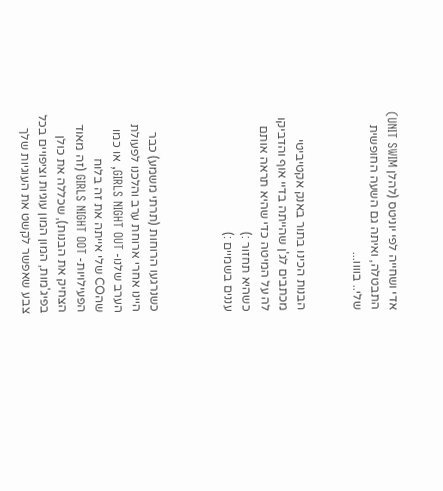אדי ושחייה לפי יוניטס (להלן UNIT SWIM) התבטלה, ואיתה גם השעה החופשית שלי.. בוווו...


הבנות הכינו בתור באנק אקטיביטי מכתבים לג'ן שהייתה בדיי אוף והדביקו לה על המיטה כדי שהיא תראה אותם כשהיא תחזור :)
עננים בשמיים :)



כשנרגעו הרוחות (תרתי משמע) כבר היינו אחרי ארוחת ערב והלכנו לפעולת הערב שלנו- GIRLS NIGHT OUT, או כמו שהCO שלי אייתה את זה בלוח הפעילויות- GIRLS NIGHT OOT (זה מאוד הצחיק את הבנות), שכללה את כולן בפיג'מות, המון המון עוגיות וציפויים בכל צבע שאפשר לקשט את העוגיות שלך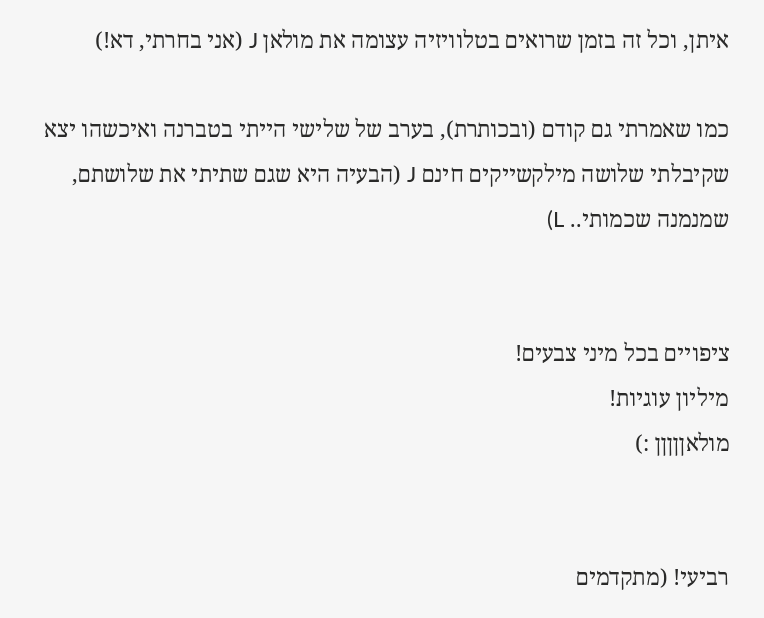איתן, וכל זה בזמן שרואים בטלוויזיה עצומה את מולאן J (אני בחרתי, דא!)

כמו שאמרתי גם קודם (ובכותרת), בערב של שלישי הייתי בטברנה ואיכשהו יצא שקיבלתי שלושה מילקשייקים חינם J (הבעיה היא שגם שתיתי את שלושתם, שמנמנה שכמותי.. L)


ציפויים בכל מיני צבעים!
מיליון עוגיות!
מולאןןןןן :)


רביעי! (מתקדמים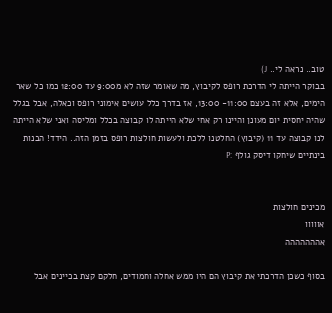טוב.. נראה לי.. J)
בבוקר הייתה לי הדרכת רופס לקיבוץ, מה שאומר שזה לא מ9:00 עד 12:00 כמו כל שאר הימים, אלא זה בעצם 11:00- 13:00, אז בדרך כלל עושים אימוני רופס וכאלה, אבל בגלל שהיה יחסית יום מעונן והיינו רק אחי שלא הייתה לו קבוצה בכלל ומליסה ואני שלא הייתה לנו קבוצה עד 11 (קיבוץ) החלטנו ללכת ולעשות חולצות רופס בזמן הזה.. הידד! הבנות בינתיים שיחקו דיסק גולף :P


מכינים חולצות
אווווו
אההההההה

בסוף כשכן הדרכתי את קיבוץ הם היו ממש אחלה וחמודים, חלקם קצת בכיינים אבל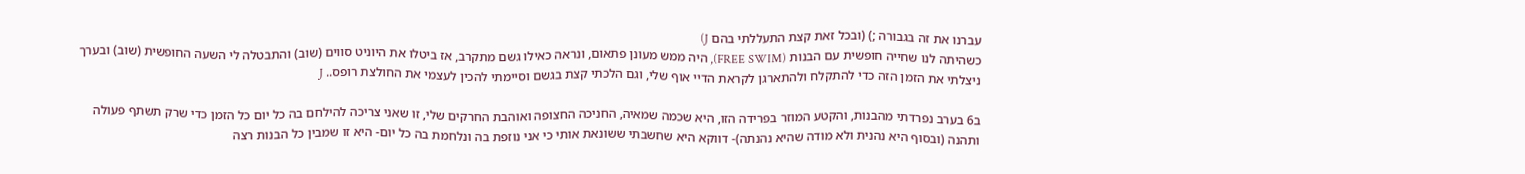עברנו את זה בגבורה ;) (ובכל זאת קצת התעללתי בהם J)
כשהיתה לנו שחייה חופשית עם הבנות (FREE SWIM), היה ממש מעונן פתאום, ונראה כאילו גשם מתקרב, אז ביטלו את היוניט סווים (שוב) והתבטלה לי השעה החופשית (שוב) ובערך ניצלתי את הזמן הזה כדי להתקלח ולהתארגן לקראת הדיי אוף שלי, וגם הלכתי קצת בגשם וסיימתי להכין לעצמי את החולצת רופס.. J

ב6 בערב נפרדתי מהבנות, והקטע המוזר בפרידה הזו, היא שכמה שמאיה, החניכה החצופה ואוהבת החרקים שלי, זו שאני צריכה להילחם בה כל יום כל הזמן כדי שרק תשתף פעולה ותהנה (ובסוף היא נהנית ולא מודה שהיא נהנתה)- דווקא היא שחשבתי ששונאת אותי כי אני נוזפת בה ונלחמת בה כל יום- היא זו שמבין כל הבנות רצה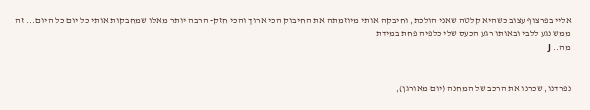אליי בפרצוף עצוב כשהיא קלטה שאני הולכת, וחיבקה אותי מיוזמתה את החיבוק הכי ארוך והכי חזק- הרבה יותר מאלו שמחבקות אותי כל יום כל היום... זה ממש נגע ללבי ובאותו רגע הכעס שלי כלפיה פחת במידת
מה.. J


נפרדנו, שכרנו את הרכב של המחנה (יום מאורגן),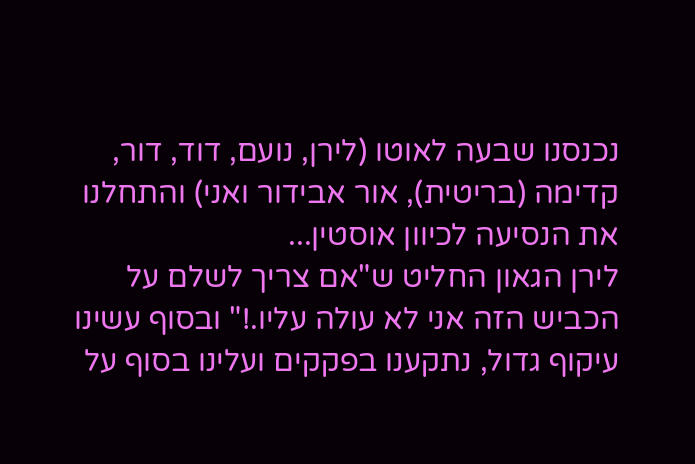נכנסנו שבעה לאוטו (לירן, נועם, דוד, דור, קדימה (בריטית), אור אבידור ואני) והתחלנו את הנסיעה לכיוון אוסטין...
לירן הגאון החליט ש"אם צריך לשלם על הכביש הזה אני לא עולה עליו.!" ובסוף עשינו עיקוף גדול, נתקענו בפקקים ועלינו בסוף על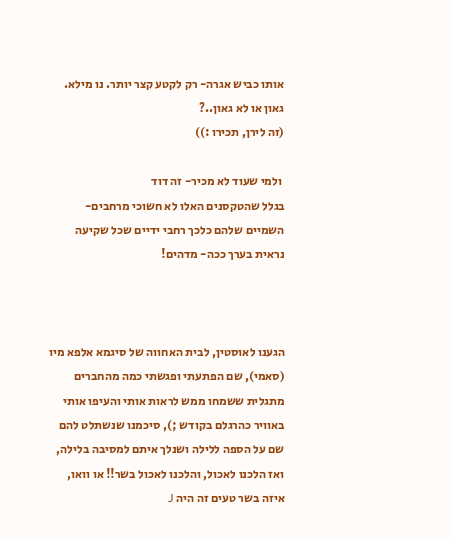אותו כביש אגרה- רק לקטע קצר יותר. נו מילא. גאון או לא גאון..?
(זה לירן, תכירו :))

 ולמי שעוד לא מכיר- זה דוד
בגלל שהטקסנים האלו לא חשוכי מרחבים- השמיים שלהם כלכך רחבי ידיים שכל שקיעה נראית בערך ככה- מדהים!



הגענו לאוסטין, לבית האחווה של סיגמא אלפא מיו (סאמי), שם הפתעתי ופגשתי כמה מהחברים מתגלית ששמחו ממש לראות אותי והעיפו אותי באוויר כהרגלם בקודש ;), סיכמנו שנשתלט להם שם על הספה ללילה ושנלך איתם למסיבה בלילה, ואז הלכנו לאכול, והלכנו לאכול בשר!! או וואו, איזה בשר טעים זה היה J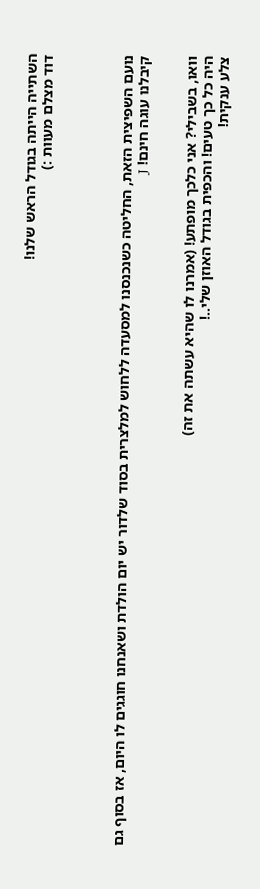השתייה הייתה בגודל הראש שלנו!
דוד מצלם מעוות :)




נועם השפיצית הזאת, החליטה כשנכנסנו למסעדה ללחוש למלצרית בסוד שלדור יש יום הולדת ושאנחנו חוגגים לו היום, אז בסוף גם קיבלנו עוגה חינם! J


וואו, בשבילי? אני כלכך מופתע! (אמרנו לו שהיא עשתה את זה)
היה כל כך טעים! והכפית בגודל האוזן שלי..!
צלע ענקית!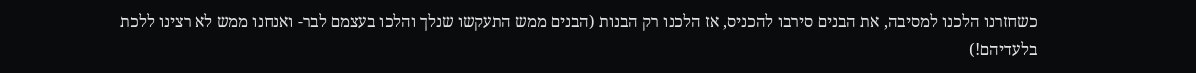כשחזרנו הלכנו למסיבה, את הבנים סירבו להכניס, אז הלכנו רק הבנות (הבנים ממש התעקשו שנלך והלכו בעצמם לבר- ואנחנו ממש לא רצינו ללכת בלעדיהם!)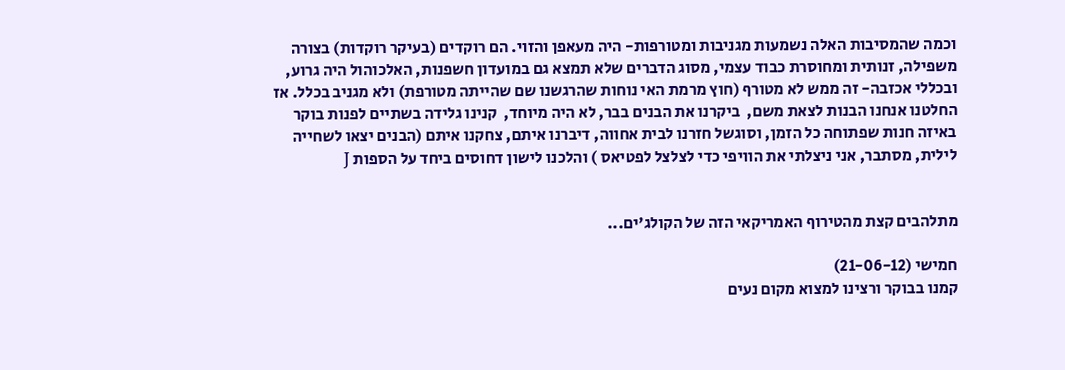וכמה שהמסיבות האלה נשמעות מגניבות ומטורפות- היה מעאפן והזוי. הם רוקדים (בעיקר רוקדות) בצורה משפילה, זנותית ומחוסרת כבוד עצמי, מסוג הדברים שלא תמצא גם במועדון חשפנות, האלכוהול היה גרוע, ובכללי אכזבה- זה ממש לא מטורף (חוץ מרמת האי נוחות שהרגשנו שם שהייתה מטורפת) ולא מגניב בכלל. אז החלטנו אנחנו הבנות לצאת משם,  ביקרנו את הבנים בבר, לא היה מיוחד,  קנינו גלידה בשתיים לפנות בוקר באיזה חנות שפתוחה כל הזמן, וסוגשל חזרנו לבית אחווה, דיברנו איתם, צחקנו איתם (הבנים יצאו לשחייה לילית, מסתבר, אני ניצלתי את הוויפי כדי לצלצל לפטיאס ) והלכנו לישון דחוסים ביחד על הספות J


מתלהבים קצת מהטירוף האמריקאי הזה של הקולג'ים...

חמישי (21-06-12)
קמנו בבוקר ורצינו למצוא מקום נעים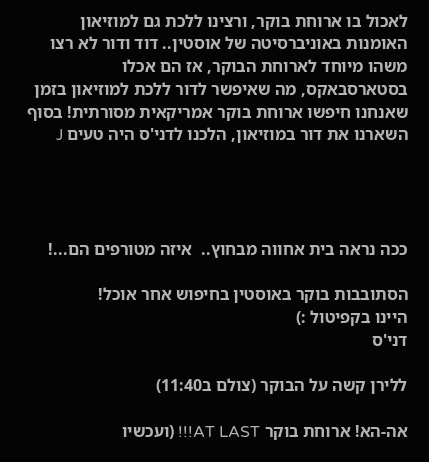לאכול בו ארוחת בוקר, ורצינו ללכת גם למוזיאון האומנות באוניברסיטה של אוסטין.. דוד ודור לא רצו משהו מיוחד לארוחת הבוקר, אז הם אכלו בסטארסבאקס, מה שאיפשר לדור ללכת למוזיאון בזמן שאנחנו חיפשו ארוחת בוקר אמריקאית מסורתית! בסוף השארנו את דור במוזיאון, הלכנו לדני'ס היה טעים J




ככה נראה בית אחווה מבחוץ..  איזה מטורפים הם...!

הסתובבות בוקר באוסטין בחיפוש אחר אוכל!
היינו בקפיטול :)
דני'ס

ללירן קשה על הבוקר (צולם ב11:40)

אה-הא! ארוחת בוקר AT LAST!!! (ועכשיו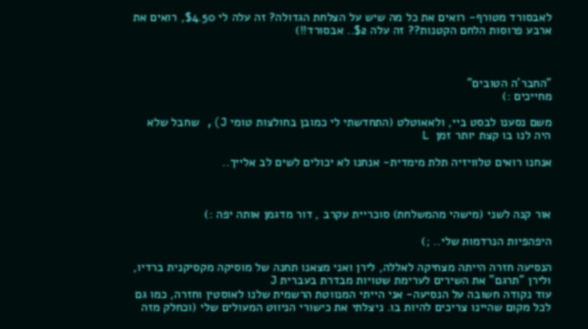לאבסורד מטורף- רואים את כל מה שיש על הצלחת הגדולה? זה עלה לי $4.50, רואים את ארבע פרוסות הלחם הקטנות?? זה עלה $2.. אבסורד!!)



"החבר'ה הטובים"
מחייכים :)

משם נסענו לבסט ביי, ולאאוטלט (התחדשתי לי כמובן בחולצות טומי J), שחבל שלא היה לנו בו קצת יותר זמן  L

אנחנו רואים טלוויזיה תלת מימדית- אנחנו לא יכולים לשים לב אלייך..



אור קנה לשני (מישהי מהמשלחת) סוכריית עקרב , דור מדגמן אותה יפה :)

היפהפיות הנרדמות שלי.. ;)

הנסיעה חזרה הייתה מצחיקה לאללה, לירן ואני מצאנו תחנה של מוסיקה מקסיקנית ברדיו, ולירן "תרגם" את השירים לערימת שטויות מבדרת בעברית J
עוד נקודה חשובה על הנסיעה- אני הייתי המנווטת הרשמית שלנו לאוסטין וחזרה, כמו גם לכל מקום שהיינו צריכים להיות בו. ניצלתי את כישורי הניווט המעולים שלי (וכחלק מזה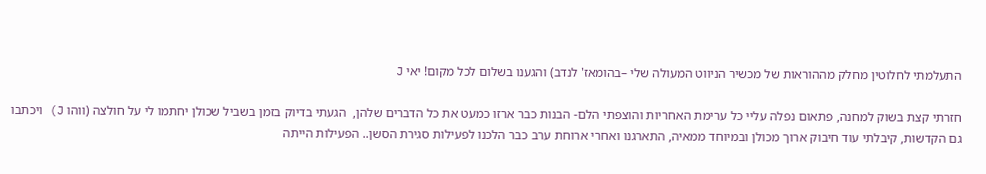התעלמתי לחלוטין מחלק מההוראות של מכשיר הניווט המעולה שלי –בהומאז' לנדב) והגענו בשלום לכל מקום! יאי J

חזרתי קצת בשוק למחנה, פתאום נפלה עליי כל ערימת האחריות והוצפתי הלם- הבנות כבר ארזו כמעט את כל הדברים שלהן,  הגעתי בדיוק בזמן בשביל שכולן יחתמו לי על חולצה (ווהו J) ויכתבו גם הקדשות, קיבלתי עוד חיבוק ארוך מכולן ובמיוחד ממאיה, התארגנו ואחרי ארוחת ערב כבר הלכנו לפעילות סגירת הסשן.. הפעילות הייתה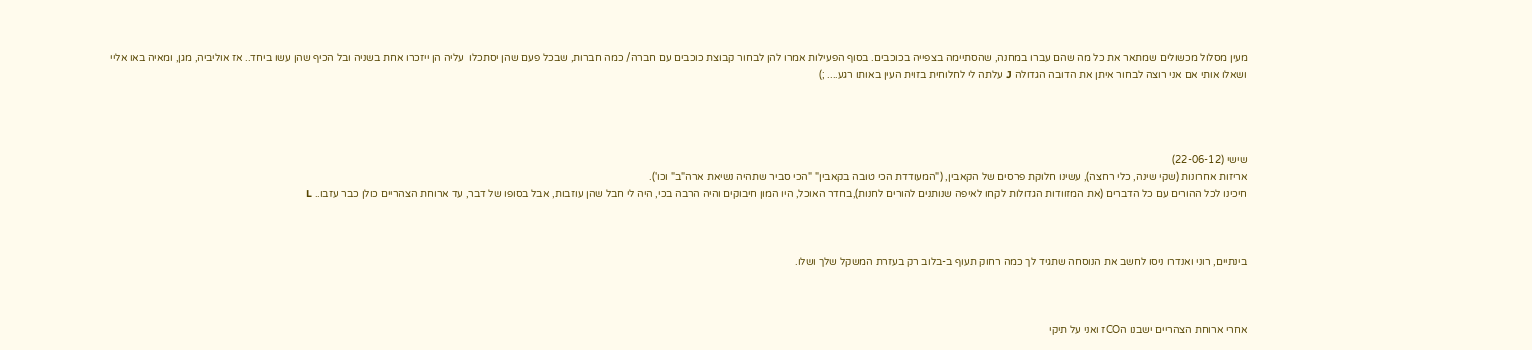מעין מסלול מכשולים שמתאר את כל מה שהם עברו במחנה, שהסתיימה בצפייה בכוכבים. בסוף הפעילות אמרו להן לבחור קבוצת כוכבים עם חברה/ כמה חברות, שבכל פעם שהן יסתכלו  עליה הן ייזכרו אחת בשניה ובל הכיף שהן עשו ביחד.. אז אוליביה, מגן, ומאיה באו אליי ושאלו אותי אם אני רוצה לבחור איתן את הדובה הגדולה J עלתה לי לחלוחית בזוית העין באותו רגע.... ;)




שישי (22-06-12)
אריזות אחרונות (שקי שינה, כלי רחצה), עשינו חלוקת פרסים של הקאבין, ("המעודדת הכי טובה בקאבין" "הכי סביר שתהיה נשיאת ארה"ב" וכו').
חיכינו לכל ההורים עם כל הדברים (את המזוודות הגדולות לקחו לאיפה שנותנים להורים לחנות),בחדר האוכל, היו המון חיבוקים והיה הרבה בכי, היה לי חבל שהן עוזבות, אבל בסופו של דבר, עד ארוחת הצהריים כולן כבר עזבו.. L



בינתיים, רוני ואנדרו ניסו לחשב את הנוסחה שתגיד לך כמה רחוק תעוף ב-בלוב רק בעזרת המשקל שלך ושלו.



אחרי ארוחת הצהריים ישבנו הCOז ואני על תיקי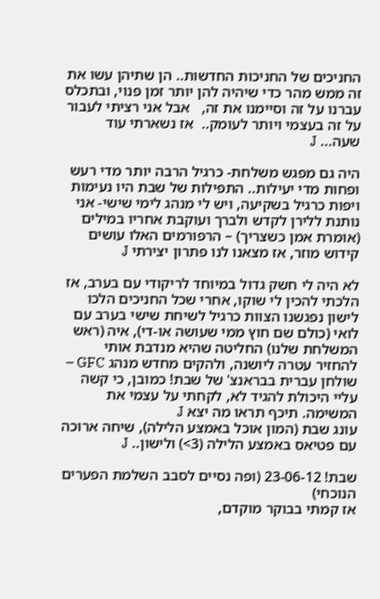החניכים של החניכות החדשות.. הן שתיהן עשו את זה ממש מהר כדי שיהיה להן יותר זמן פנוי, ובתכלס עברנו על זה וסיימנו את זה,   אבל אני רציתי לעבור על זה בעצמי ויותר לעומק..  אז נשארתי עוד שעה... J

היה גם מפגש משלחת- כרגיל הרבה יותר מדי רעש ופחות מדי יעילות.. התפילות של שבת היו נעימות ויפות כרגיל בשקיעה, ויש לי מנהג לימי שישי- אני נותנת ללירן לקדש ולברך ועוקבת אחריו במילים (אומרת אמן כשצריך) – הרפורמים האלו עושים קידוש מוזר, אז מצאנו לנו פתרון יצירתי J

לא היה לי חשק גדול במיוחד לריקודי עם בערב, אז הלכתי להכין לי שוקו, אחרי שכל החניכים הלכו לישון נפגשנו הצוות כרגיל לשיחת שישי בערב עם לואי (כולם שם חוץ ממי שעושה או-די), איה (ראש המשלחת שלנו) החליטה שהיא מנדבת אותי להחזיר עטרה ליושנה, ולהקים מחדש מנהג GFC – שולחן עברית בבראנצ' של שבת! כמובן, כי קשה עליי היכולת להגיד לא, לקחתי על עצמי את המשימה. תיכף תראו מה יצא J
עונג שבת (המון אוכל באמצע הלילה), שיחה ארוכה עם פטיאס באמצע הלילה (3>) ולישון.. J

שבת! 23-06-12 (ופה נסיים לסבב השלמת הפערים הנוכחי)
אז קמתי בבוקר מוקדם,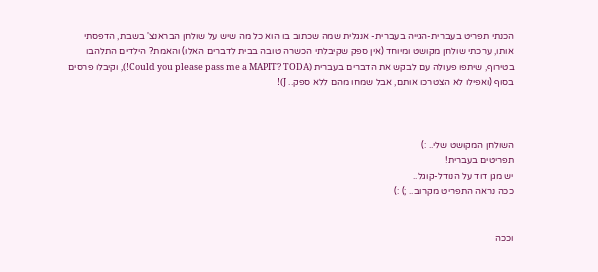הכנתי תפריט בעברית-הגייה בעברית- אנגלית שמה שכתוב בו הוא כל מה שיש על שולחן הבראנצ' בשבת, הדפסתי אותו, ערכתי שולחן מקושט ומיוחד (אין ספק שקיבלתי הכשרה טובה בבית לדברים האלו) והאמת? הילדים התלהבו בטירוף, שיתפו פעולה עם לבקש את הדברים בעברית (Could you please pass me a MAPIT? TODA!), וקיבלו פרסים בסוף (ואפילו לא הצטרכו אותם, אבל שמחו מהם ללא ספק.. J)!



השולחן המקושט שלי.. :)
תפריטים בעברית!
יש מגן דוד על הנודל-קוגל..
ככה נראה התפריט מקרוב.. ;) :)


וככה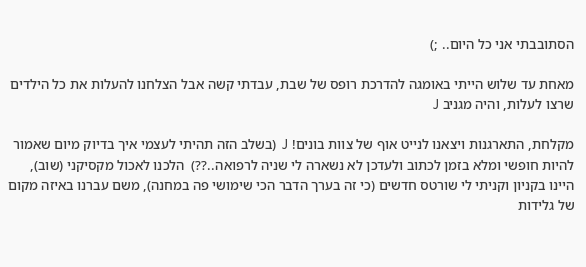הסתובבתי אני כל היום.. ;)

מאחת עד שלוש הייתי באומגה להדרכת רופס של שבת, עבדתי קשה אבל הצלחנו להעלות את כל הילדים שרצו לעלות, והיה מגניב J

מקלחת, התארגנות ויצאנו לנייט אוף של צוות בונים! J  (בשלב הזה תהיתי לעצמי איך בדיוק מיום שאמור להיות חופשי ומלא בזמן לכתוב ולעדכן לא נשארה לי שניה לרפואה..??)  הלכנו לאכול מקסיקני (שוב), היינו בקניון וקניתי לי שורטס חדשים (כי זה בערך הדבר הכי שימושי פה במחנה), משם עברנו באיזה מקום של גלידות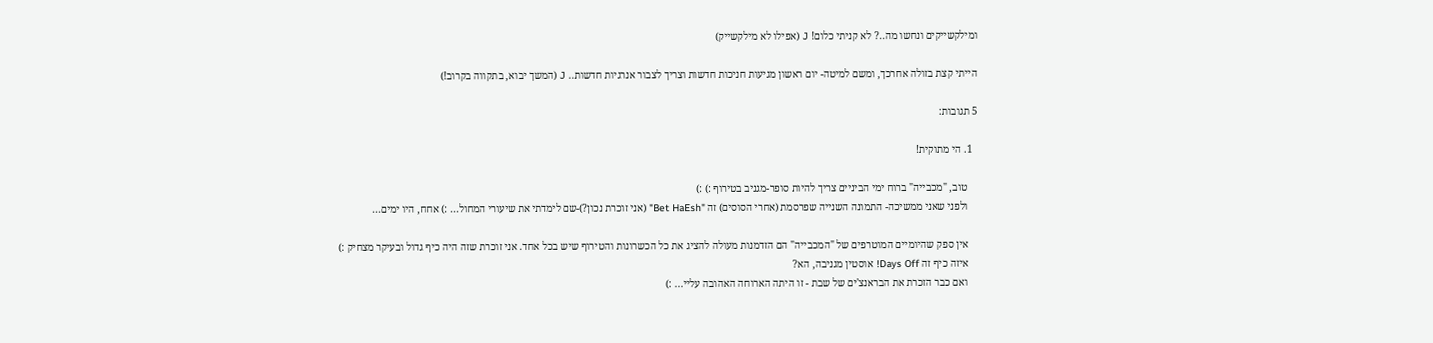ומילקשייקים ונחשו מה..? לא קניתי כלום! J (אפילו לא מילקשייק)

הייתי קצת בזולה אחרכך, ומשם למיטה- יום ראשון מגיעות חניכות חדשות וצריך לצבור אנרגיות חדשות.. J (המשך יבוא, בתקווה בקרוב!)

5 תגובות:

  1. הי מתוקית!

    טוב, "מכבייה" ברוח ימי הביניים צריך להיות סופר-מגניב בטירוף :) :)
    ולפני שאני ממשיכה- התמונה השנייה שפרסמת (אחרי הסוסים) זה "Bet HaEsh" (אני זוכרת נכון?)-שם לימדתי את שיעורי המחול... :) אחח, היו ימים...

    אין ספק שהיומיים המוטרפים של "המכבייה" הם הזדמנות מעולה להציג את כל הכשרונות והטירוף שיש בכל אחד. אני זוכרת שזה היה כיף גדול ובעיקר מצחיק :)
    איזה כיף זה Days Off! אוסטין מגניבה, הא?
    ואם כבר הזכרת את הבראנצ'ים של שבת - זו היתה הארוחה האהובה עליי... :)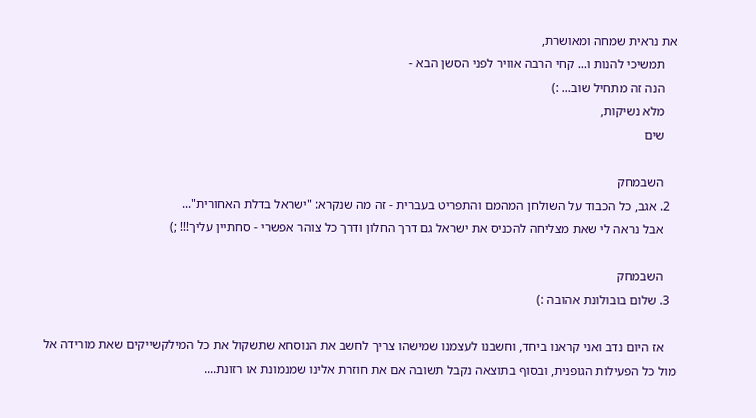את נראית שמחה ומאושרת,
    תמשיכי להנות ו... קחי הרבה אוויר לפני הסשן הבא -
    הנה זה מתחיל שוב... :)
    מלא נשיקות,
    שים

    השבמחק
  2. אגב, כל הכבוד על השולחן המהמם והתפריט בעברית - זה מה שנקרא: "ישראל בדלת האחורית"...
    אבל נראה לי שאת מצליחה להכניס את ישראל גם דרך החלון ודרך כל צוהר אפשרי - סחתיין עליך!!! ;)

    השבמחק
  3. שלום בובולונת אהובה :)

    אז היום נדב ואני קראנו ביחד, וחשבנו לעצמנו שמישהו צריך לחשב את הנוסחא שתשקול את כל המילקשייקים שאת מורידה אל מול כל הפעילות הגופנית, ובסוף בתוצאה נקבל תשובה אם את חוזרת אלינו שמנמונת או רזונת....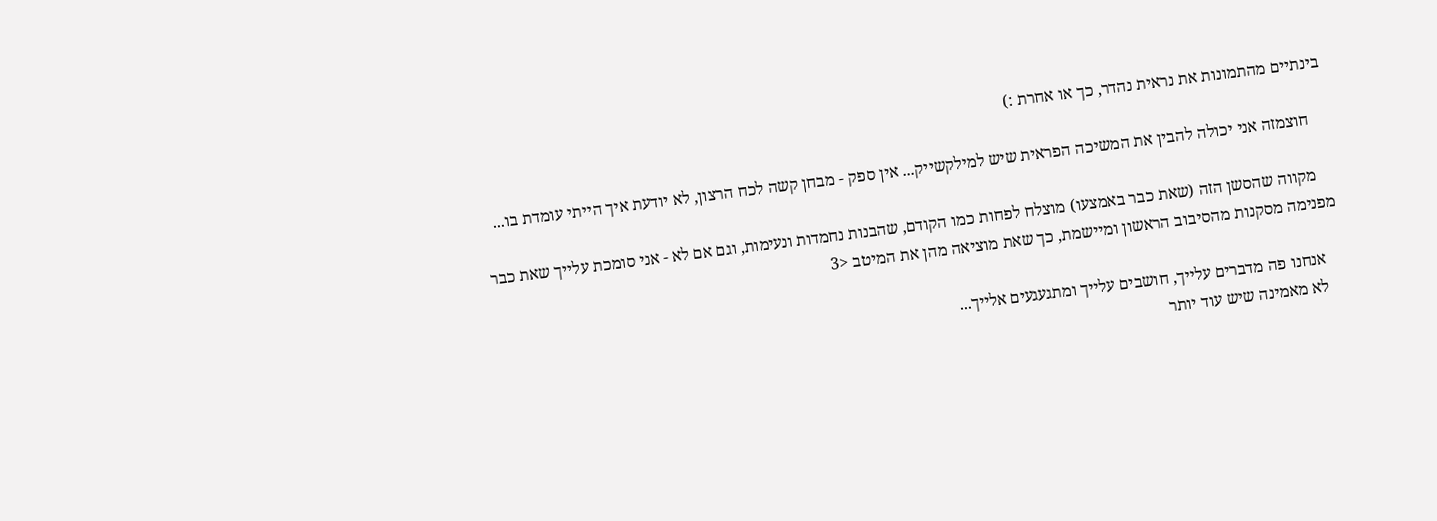בינתיים מהתמונות את נראית נהדר, כך או אחרת :)

    חוצמזה אני יכולה להבין את המשיכה הפראית שיש למילקשייק... אין ספק - מבחן קשה לכח הרצון, לא יודעת איך הייתי עומדת בו...

    מקווה שהסשן הזה (שאת כבר באמצעו) מוצלח לפחות כמו הקודם, שהבנות נחמדות ונעימות, וגם אם לא - אני סומכת עלייך שאת כבר מפנימה מסקנות מהסיבוב הראשון ומיישמת, כך שאת מוציאה מהן את המיטב <3

    אנחנו פה מדברים עלייך, חושבים עלייך ומתגעגעים אלייך...
    לא מאמינה שיש עוד יותר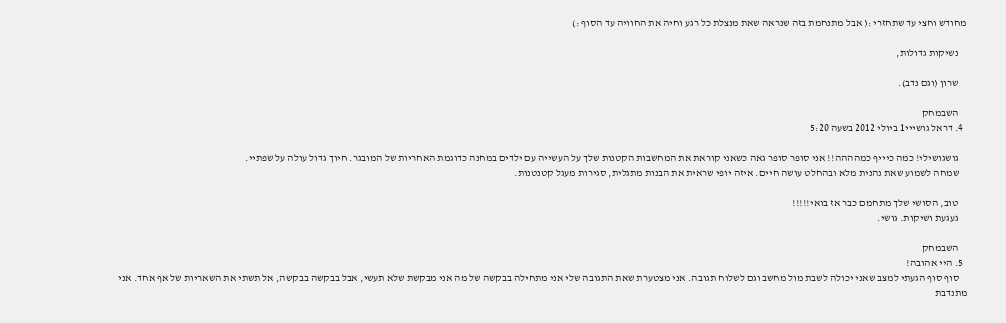מחודש וחצי עד שתחזרי :( אבל מתנחמת בזה שנראה שאת מנצלת כל רגע וחיה את החוויה עד הסוף :)

    נשיקות גדולות,

    שרון (וגם נדב).

    השבמחק
  4. דראל גושייי1 ביולי 2012 בשעה 5:20

    גושגושילי! כמה כיייף כמהההה!! אני סופר סופר גאה כשאני קוראת את המחשבות הקטנות שלך על העשייה עם ילדים במחנה כדוגמת האחריות של המובגר. חיוך גדול עולה על שפתיי.
    שמחה לשמוע שאת נהנית מלא ובהחלט עושה חיים. איזה יופי שראית את הבנות מתגלית, סגירות מעגל קטנטנות.

    טוב, הסושי שלך מתחמם כבר אז בואי!!!!!
    געגעת ושיקות. גושי.

    השבמחק
  5. היי אהובה!
    סוף סוף הגעתי למצב שאני יכולה לשבת מול מחשב וגם לשלוח תגובה. אני מצטערת שאת התגובה שלי אני מתחילה בבקשה של מה אני מבקשת שלא תעשי, אבל בבקשה בבקשה, אל תשתי את השאריות של אף אחד. אני מתנדבת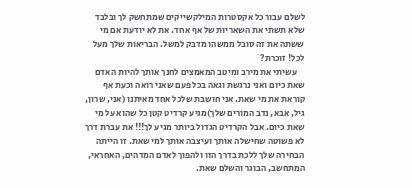לשלם עבור כל אקסטרות המילקשייקים שמתחשק לך ובלבד שלא תשתי את השאריות של אף אחד. את לא יודעת אם מי ששתה את זה סובל ממשהו מדבק למשל. הבריאות שלך מעל לכל! זוכרת?
    עשיתי את מירב ומיטב המאמצים לחנך אותך להיות האדם שאת כיום ואני נרגשת וגאה בכל פעם שאני רואה וכעת אף קוראת את מי שאת. אני חושבת שלכל אחד מאיתנו (אני, שרון, גיל, אבא, נדב המורים שלך)מגיע קרדיט קטן כל שהוא על מי שאת כיום. אבל הקרדיט הגדול ביותר מגיע לך!!! את עברת דרך לא פשוטה שחישלה אותך ועיצבה אותך למי שאת. זו הייתה הבחירה שלך ללכת בדרך הזו ולהפוך לאדם המדהים, האחראי, המתחשב, הבוגר והשלם שאת.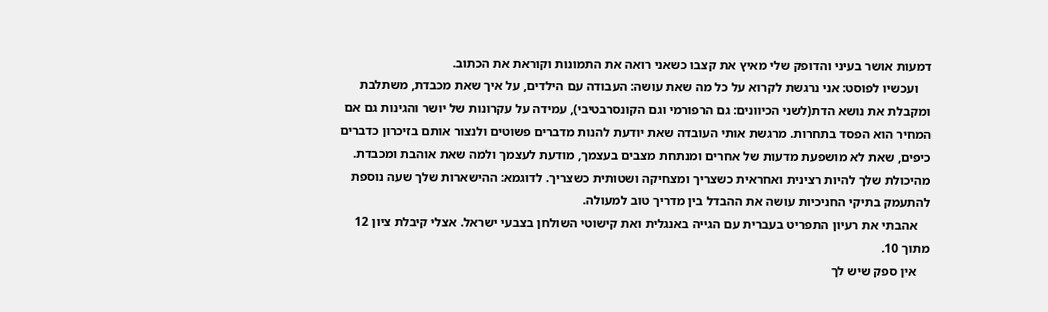דמעות אושר בעיני והדופק שלי מאיץ את קצבו כשאני רואה את התמונות וקוראת את הכתוב.
    ועכשיו לפוסט: אני נרגשת לקרוא על כל מה שאת עושה: העבודה עם הילדים, על איך שאת מכבדת, משתלבת ומקבלת את נושא הדת(לשני הכיוונים: גם הרפורמי וגם הקונסרבטיבי), עמידה על עקרונות של יושר והגינות גם אם המחיר הוא הפסד בתחרות. מרגשת אותי העובדה שאת יודעת להנות מדברים פשוטים ולנצור אותם בזיכרון כדברים כיפים, שאת לא מושפעת מדעות של אחרים ומנתחת מצבים בעצמך, מודעת לעצמך ולמה שאת אוהבת ומכבדת. מהיכולת שלך להיות רצינית ואחראית כשצריך ומצחיקה ושטותית כשצריך. לדוגמא: ההישארות שלך שעה נוספת להתעמק בתיקי החניכיות עושה את ההבדל בין מדריך טוב למעולה.
    אהבתי את רעיון התפריט בעברית עם הגייה באנגלית ואת קישוטי השולחן בצבעי ישראל. אצלי קיבלת ציון 12 מתוך 10.
    אין ספק שיש לך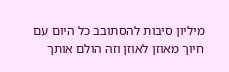מיליון סיבות להסתובב כל היום עם חיוך מאוזן לאוזן וזה הולם אותך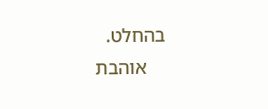בהחלט.
    אוהבת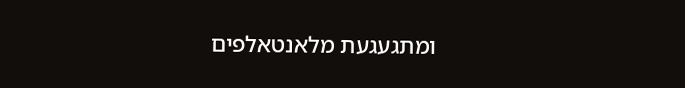ומתגעגעת מלאנטאלפים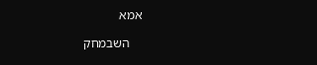אמא

    השבמחק